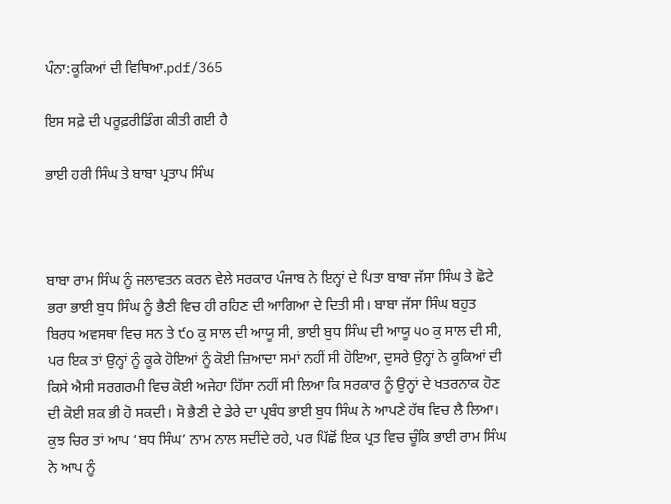ਪੰਨਾ:ਕੂਕਿਆਂ ਦੀ ਵਿਥਿਆ.pdf/365

ਇਸ ਸਫ਼ੇ ਦੀ ਪਰੂਫ਼ਰੀਡਿੰਗ ਕੀਤੀ ਗਈ ਹੈ

ਭਾਈ ਹਰੀ ਸਿੰਘ ਤੇ ਬਾਬਾ ਪ੍ਰਤਾਪ ਸਿੰਘ



ਬਾਬਾ ਰਾਮ ਸਿੰਘ ਨੂੰ ਜਲਾਵਤਨ ਕਰਨ ਵੇਲੇ ਸਰਕਾਰ ਪੰਜਾਬ ਨੇ ਇਨ੍ਹਾਂ ਦੇ ਪਿਤਾ ਬਾਬਾ ਜੱਸਾ ਸਿੰਘ ਤੇ ਛੋਟੇ ਭਰਾ ਭਾਈ ਬੁਧ ਸਿੰਘ ਨੂੰ ਭੈਣੀ ਵਿਚ ਹੀ ਰਹਿਣ ਦੀ ਆਗਿਆ ਦੇ ਦਿਤੀ ਸੀ। ਬਾਬਾ ਜੱਸਾ ਸਿੰਘ ਬਹੁਤ ਬਿਰਧ ਅਵਸਥਾ ਵਿਚ ਸਨ ਤੇ ੯o ਕੁ ਸਾਲ ਦੀ ਆਯੂ ਸੀ, ਭਾਈ ਬੁਧ ਸਿੰਘ ਦੀ ਆਯੂ ੫੦ ਕੁ ਸਾਲ ਦੀ ਸੀ, ਪਰ ਇਕ ਤਾਂ ਉਨ੍ਹਾਂ ਨੂੰ ਕੂਕੇ ਹੋਇਆਂ ਨੂੰ ਕੋਈ ਜ਼ਿਆਦਾ ਸਮਾਂ ਨਹੀਂ ਸੀ ਹੋਇਆ, ਦੁਸਰੇ ਉਨ੍ਹਾਂ ਨੇ ਕੂਕਿਆਂ ਦੀ ਕਿਸੇ ਐਸੀ ਸਰਗਰਮੀ ਵਿਚ ਕੋਈ ਅਜੇਹਾ ਹਿੱਸਾ ਨਹੀਂ ਸੀ ਲਿਆ ਕਿ ਸਰਕਾਰ ਨੂੰ ਉਨ੍ਹਾਂ ਦੇ ਖਤਰਨਾਕ ਹੋਣ ਦੀ ਕੋਈ ਸ਼ਕ ਭੀ ਹੋ ਸਕਦੀ। ਸੋ ਭੈਣੀ ਦੇ ਡੇਰੇ ਦਾ ਪ੍ਰਬੰਧ ਭਾਈ ਬੁਧ ਸਿੰਘ ਨੇ ਆਪਣੇ ਹੱਥ ਵਿਚ ਲੈ ਲਿਆ। ਕੁਝ ਚਿਰ ਤਾਂ ਆਪ ‘ਬਧ ਸਿੰਘ’ ਨਾਮ ਨਾਲ ਸਦੀਂਦੇ ਰਹੇ, ਪਰ ਪਿੱਛੋਂ ਇਕ ਪ੍ਰਤ ਵਿਚ ਚੂੰਕਿ ਭਾਈ ਰਾਮ ਸਿੰਘ ਨੇ ਆਪ ਨੂੰ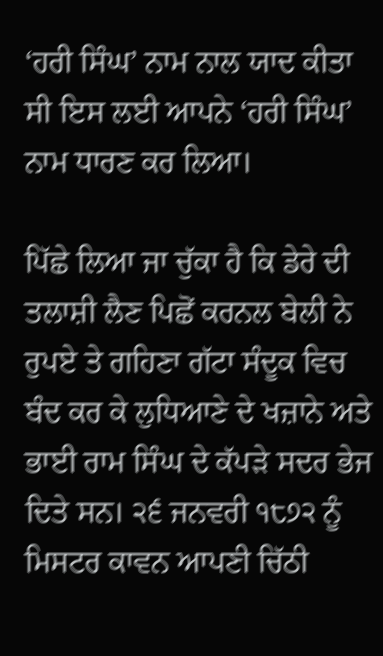‘ਹਰੀ ਸਿੰਘ’ ਨਾਮ ਨਾਲ ਯਾਦ ਕੀਤਾ ਸੀ ਇਸ ਲਈ ਆਪਨੇ ‘ਹਰੀ ਸਿੰਘ’ ਨਾਮ ਧਾਰਣ ਕਰ ਲਿਆ।

ਪਿੱਛੇ ਲਿਆ ਜਾ ਚੁੱਕਾ ਹੈ ਕਿ ਡੇਰੇ ਦੀ ਤਲਾਸ਼ੀ ਲੈਣ ਪਿਛੋਂ ਕਰਨਲ ਬੇਲੀ ਨੇ ਰੁਪਏ ਤੇ ਗਹਿਣਾ ਗੱਟਾ ਸੰਦੂਕ ਵਿਚ ਬੰਦ ਕਰ ਕੇ ਲੁਧਿਆਣੇ ਦੇ ਖਜ਼ਾਨੇ ਅਤੇ ਭਾਈ ਰਾਮ ਸਿੰਘ ਦੇ ਕੱਪੜੇ ਸਦਰ ਭੇਜ ਦਿਤੇ ਸਨ। ੨੬ ਜਨਵਰੀ ੧੮੭੨ ਨੂੰ ਮਿਸਟਰ ਕਾਵਨ ਆਪਣੀ ਚਿੱਠੀ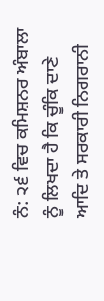ਨੰ: ੨੬ ਵਿਚ ਕਮਿਸ਼ਨਰ ਅੰਬਾਲਾ ਨੂੰ ਲਿਖਦਾ ਹੈ ਕਿ ਚੂੰਕਿ ਦਾਣੇ ਆਦਿ ਤੇ ਸਰਕਾਰੀ ਨਿਗਰਾਨੀ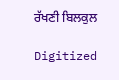ਰੱਖਣੀ ਬਿਲਕੁਲ

Digitized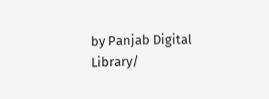by Panjab Digital Library/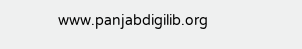www.panjabdigilib.org